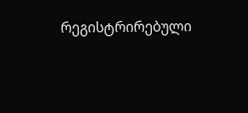რეგისტრირებული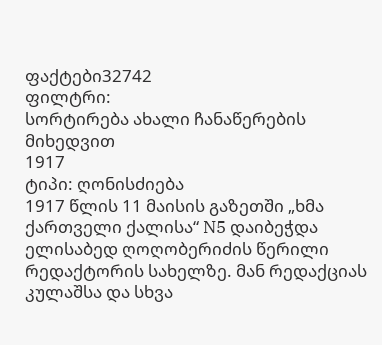ფაქტები32742
ფილტრი:
სორტირება ახალი ჩანაწერების მიხედვით
1917
ტიპი: ღონისძიება
1917 წლის 11 მაისის გაზეთში „ხმა ქართველი ქალისა“ N5 დაიბეჭდა ელისაბედ ღოღობერიძის წერილი რედაქტორის სახელზე. მან რედაქციას კულაშსა და სხვა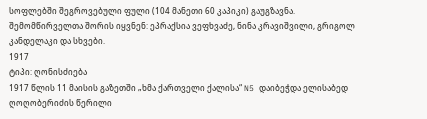სოფლებში შეგროვებული ფული (104 მანეთი 60 კაპიკი) გაუგზავნა. შემომწირველთა შორის იყვნენ: ეპრაქსია ვეფხვაძე, ნინა კრავიშვილი, გრიგოლ კანდელაკი და სხვები.
1917
ტიპი: ღონისძიება
1917 წლის 11 მაისის გაზეთში „ხმა ქართველი ქალისა“ N5 დაიბეჭდა ელისაბედ ღოღობერიძის წერილი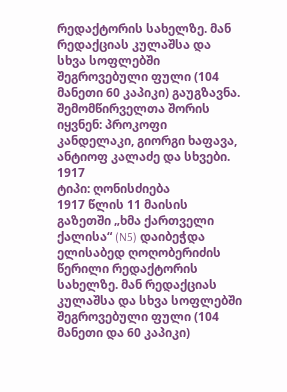რედაქტორის სახელზე. მან რედაქციას კულაშსა და სხვა სოფლებში შეგროვებული ფული (104 მანეთი 60 კაპიკი) გაუგზავნა. შემომწირველთა შორის იყვნენ: პროკოფი კანდელაკი, გიორგი ხაფავა, ანტიოფ კალაძე და სხვები.
1917
ტიპი: ღონისძიება
1917 წლის 11 მაისის გაზეთში „ხმა ქართველი ქალისა“ (N5) დაიბეჭდა ელისაბედ ღოღობერიძის წერილი რედაქტორის სახელზე. მან რედაქციას კულაშსა და სხვა სოფლებში შეგროვებული ფული (104 მანეთი და 60 კაპიკი)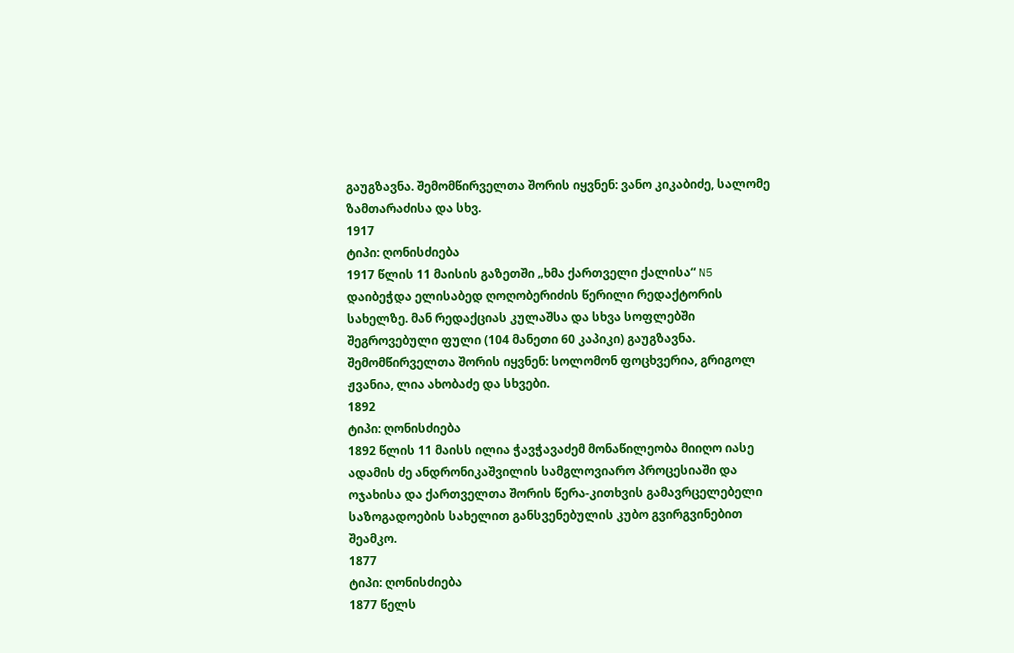გაუგზავნა. შემომწირველთა შორის იყვნენ: ვანო კიკაბიძე, სალომე ზამთარაძისა და სხვ.
1917
ტიპი: ღონისძიება
1917 წლის 11 მაისის გაზეთში „ხმა ქართველი ქალისა“ N5 დაიბეჭდა ელისაბედ ღოღობერიძის წერილი რედაქტორის სახელზე. მან რედაქციას კულაშსა და სხვა სოფლებში შეგროვებული ფული (104 მანეთი 60 კაპიკი) გაუგზავნა. შემომწირველთა შორის იყვნენ: სოლომონ ფოცხვერია, გრიგოლ ჟვანია, ლია ახობაძე და სხვები.
1892
ტიპი: ღონისძიება
1892 წლის 11 მაისს ილია ჭავჭავაძემ მონაწილეობა მიიღო იასე ადამის ძე ანდრონიკაშვილის სამგლოვიარო პროცესიაში და ოჯახისა და ქართველთა შორის წერა-კითხვის გამავრცელებელი საზოგადოების სახელით განსვენებულის კუბო გვირგვინებით შეამკო.
1877
ტიპი: ღონისძიება
1877 წელს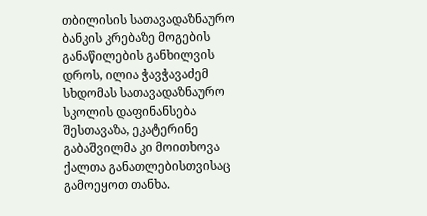თბილისის სათავადაზნაურო ბანკის კრებაზე მოგების განაწილების განხილვის დროს, ილია ჭავჭავაძემ სხდომას სათავადაზნაურო სკოლის დაფინანსება შესთავაზა, ეკატერინე გაბაშვილმა კი მოითხოვა ქალთა განათლებისთვისაც გამოეყოთ თანხა.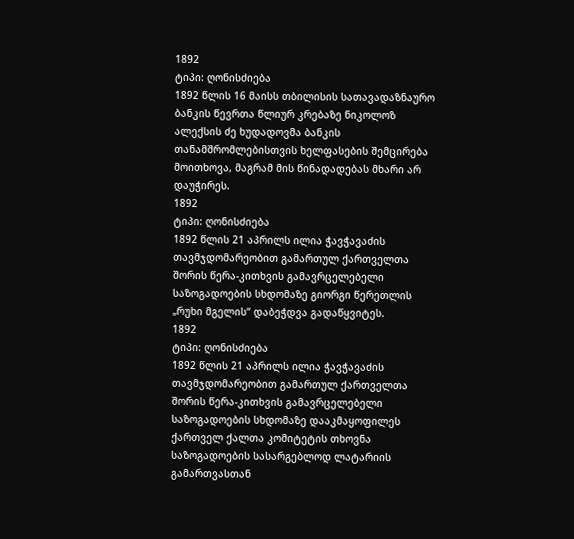1892
ტიპი: ღონისძიება
1892 წლის 16 მაისს თბილისის სათავადაზნაურო ბანკის წევრთა წლიურ კრებაზე ნიკოლოზ ალექსის ძე ხუდადოვმა ბანკის თანამშრომლებისთვის ხელფასების შემცირება მოითხოვა, მაგრამ მის წინადადებას მხარი არ დაუჭირეს.
1892
ტიპი: ღონისძიება
1892 წლის 21 აპრილს ილია ჭავჭავაძის თავმჯდომარეობით გამართულ ქართველთა შორის წერა-კითხვის გამავრცელებელი საზოგადოების სხდომაზე გიორგი წერეთლის „რუხი მგელის“ დაბეჭდვა გადაწყვიტეს.
1892
ტიპი: ღონისძიება
1892 წლის 21 აპრილს ილია ჭავჭავაძის თავმჯდომარეობით გამართულ ქართველთა შორის წერა-კითხვის გამავრცელებელი საზოგადოების სხდომაზე დააკმაყოფილეს ქართველ ქალთა კომიტეტის თხოვნა საზოგადოების სასარგებლოდ ლატარიის გამართვასთან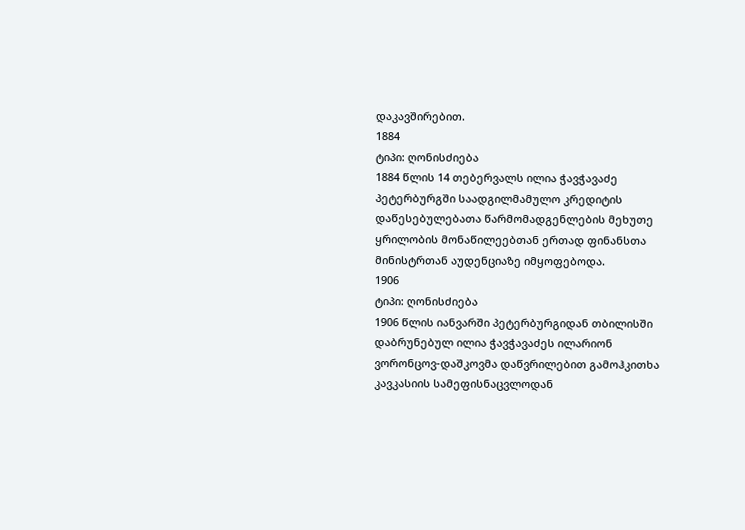დაკავშირებით.
1884
ტიპი: ღონისძიება
1884 წლის 14 თებერვალს ილია ჭავჭავაძე პეტერბურგში საადგილმამულო კრედიტის დაწესებულებათა წარმომადგენლების მეხუთე ყრილობის მონაწილეებთან ერთად ფინანსთა მინისტრთან აუდენციაზე იმყოფებოდა.
1906
ტიპი: ღონისძიება
1906 წლის იანვარში პეტერბურგიდან თბილისში დაბრუნებულ ილია ჭავჭავაძეს ილარიონ ვორონცოვ-დაშკოვმა დაწვრილებით გამოჰკითხა კავკასიის სამეფისნაცვლოდან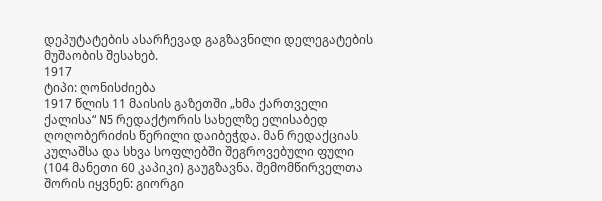დეპუტატების ასარჩევად გაგზავნილი დელეგატების მუშაობის შესახებ.
1917
ტიპი: ღონისძიება
1917 წლის 11 მაისის გაზეთში „ხმა ქართველი ქალისა“ N5 რედაქტორის სახელზე ელისაბედ ღოღობერიძის წერილი დაიბეჭდა. მან რედაქციას კულაშსა და სხვა სოფლებში შეგროვებული ფული (104 მანეთი 60 კაპიკი) გაუგზავნა. შემომწირველთა შორის იყვნენ: გიორგი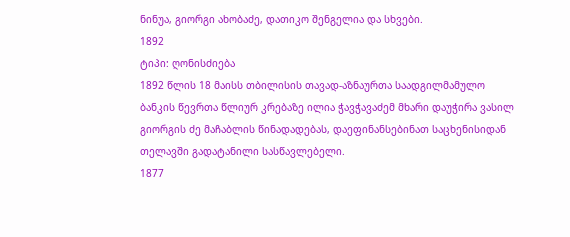ნინუა, გიორგი ახობაძე, დათიკო შენგელია და სხვები.
1892
ტიპი: ღონისძიება
1892 წლის 18 მაისს თბილისის თავად-აზნაურთა საადგილმამულო ბანკის წევრთა წლიურ კრებაზე ილია ჭავჭავაძემ მხარი დაუჭირა ვასილ გიორგის ძე მაჩაბლის წინადადებას, დაეფინანსებინათ საცხენისიდან თელავში გადატანილი სასწავლებელი.
1877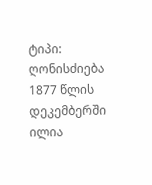ტიპი: ღონისძიება
1877 წლის დეკემბერში ილია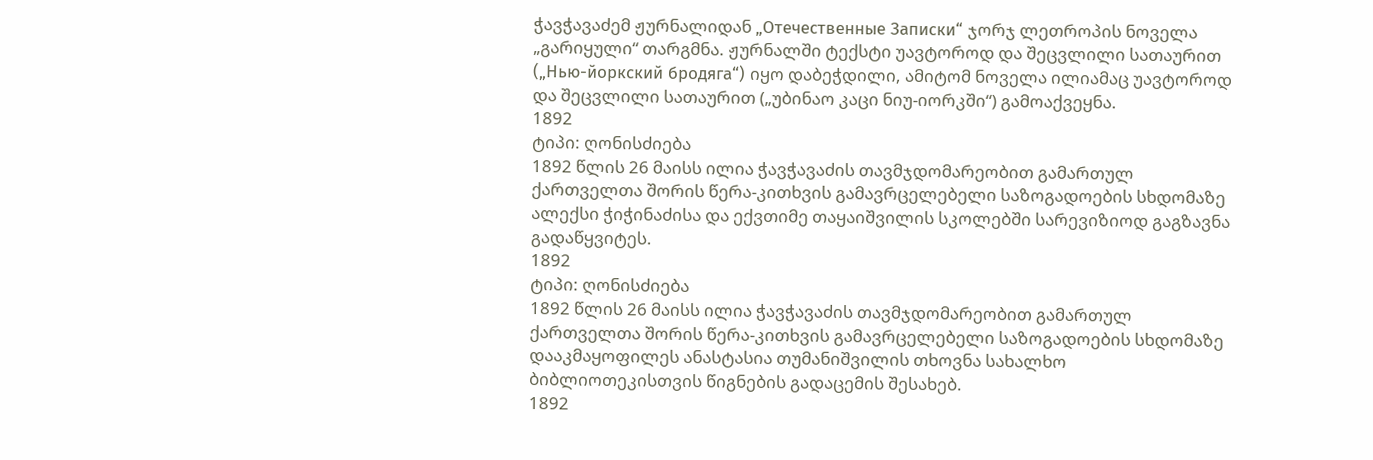ჭავჭავაძემ ჟურნალიდან „Отечественные Записки“ ჯორჯ ლეთროპის ნოველა „გარიყული“ თარგმნა. ჟურნალში ტექსტი უავტოროდ და შეცვლილი სათაურით („Нью-йоркский бродяга“) იყო დაბეჭდილი, ამიტომ ნოველა ილიამაც უავტოროდ და შეცვლილი სათაურით („უბინაო კაცი ნიუ-იორკში“) გამოაქვეყნა.
1892
ტიპი: ღონისძიება
1892 წლის 26 მაისს ილია ჭავჭავაძის თავმჯდომარეობით გამართულ ქართველთა შორის წერა-კითხვის გამავრცელებელი საზოგადოების სხდომაზე ალექსი ჭიჭინაძისა და ექვთიმე თაყაიშვილის სკოლებში სარევიზიოდ გაგზავნა გადაწყვიტეს.
1892
ტიპი: ღონისძიება
1892 წლის 26 მაისს ილია ჭავჭავაძის თავმჯდომარეობით გამართულ ქართველთა შორის წერა-კითხვის გამავრცელებელი საზოგადოების სხდომაზე დააკმაყოფილეს ანასტასია თუმანიშვილის თხოვნა სახალხო ბიბლიოთეკისთვის წიგნების გადაცემის შესახებ.
1892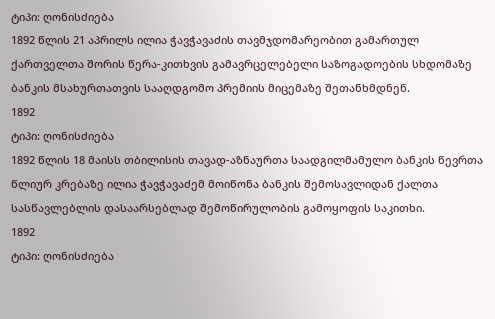ტიპი: ღონისძიება
1892 წლის 21 აპრილს ილია ჭავჭავაძის თავმჯდომარეობით გამართულ ქართველთა შორის წერა-კითხვის გამავრცელებელი საზოგადოების სხდომაზე ბანკის მსახურთათვის სააღდგომო პრემიის მიცემაზე შეთანხმდნენ.
1892
ტიპი: ღონისძიება
1892 წლის 18 მაისს თბილისის თავად-აზნაურთა საადგილმამულო ბანკის წევრთა წლიურ კრებაზე ილია ჭავჭავაძემ მოიწონა ბანკის შემოსავლიდან ქალთა სასწავლებლის დასაარსებლად შემოწირულობის გამოყოფის საკითხი.
1892
ტიპი: ღონისძიება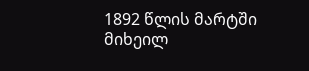1892 წლის მარტში მიხეილ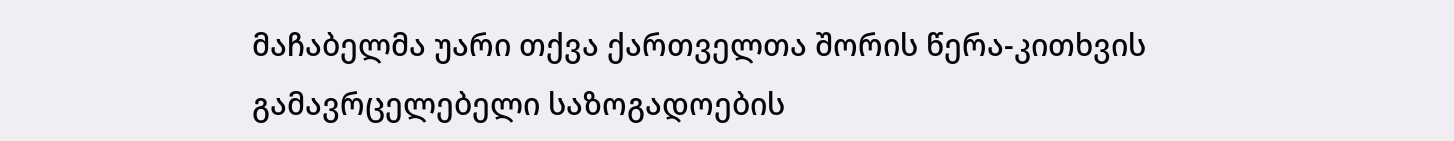მაჩაბელმა უარი თქვა ქართველთა შორის წერა-კითხვის გამავრცელებელი საზოგადოების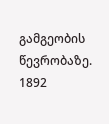გამგეობის წევრობაზე.
1892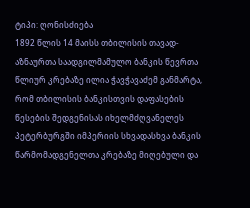ტიპი: ღონისძიება
1892 წლის 14 მაისს თბილისის თავად-აზნაურთა საადგილმამულო ბანკის წევრთა წლიურ კრებაზე ილია ჭავჭავაძემ განმარტა, რომ თბილისის ბანკისთვის დაფასების წესების შედგენისას იხელმძღვანელეს პეტერბურგში იმპერიის სხვადასხვა ბანკის წარმომადგენელთა კრებაზე მიღებული და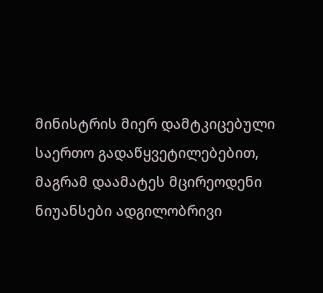მინისტრის მიერ დამტკიცებული საერთო გადაწყვეტილებებით, მაგრამ დაამატეს მცირეოდენი ნიუანსები ადგილობრივი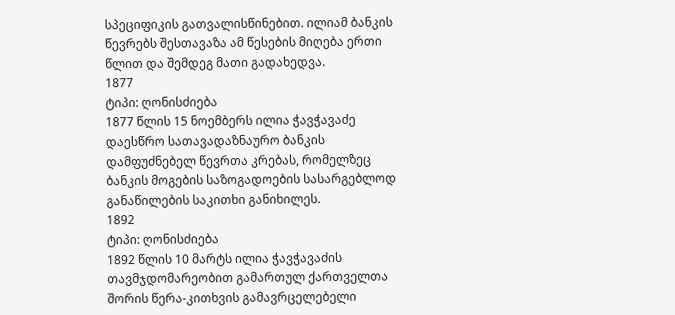სპეციფიკის გათვალისწინებით. ილიამ ბანკის წევრებს შესთავაზა ამ წესების მიღება ერთი წლით და შემდეგ მათი გადახედვა.
1877
ტიპი: ღონისძიება
1877 წლის 15 ნოემბერს ილია ჭავჭავაძე დაესწრო სათავადაზნაურო ბანკის დამფუძნებელ წევრთა კრებას, რომელზეც ბანკის მოგების საზოგადოების სასარგებლოდ განაწილების საკითხი განიხილეს.
1892
ტიპი: ღონისძიება
1892 წლის 10 მარტს ილია ჭავჭავაძის თავმჯდომარეობით გამართულ ქართველთა შორის წერა-კითხვის გამავრცელებელი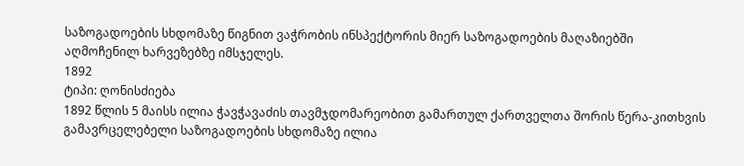საზოგადოების სხდომაზე წიგნით ვაჭრობის ინსპექტორის მიერ საზოგადოების მაღაზიებში აღმოჩენილ ხარვეზებზე იმსჯელეს.
1892
ტიპი: ღონისძიება
1892 წლის 5 მაისს ილია ჭავჭავაძის თავმჯდომარეობით გამართულ ქართველთა შორის წერა-კითხვის გამავრცელებელი საზოგადოების სხდომაზე ილია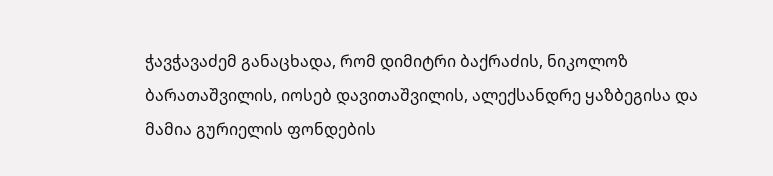ჭავჭავაძემ განაცხადა, რომ დიმიტრი ბაქრაძის, ნიკოლოზ ბარათაშვილის, იოსებ დავითაშვილის, ალექსანდრე ყაზბეგისა და მამია გურიელის ფონდების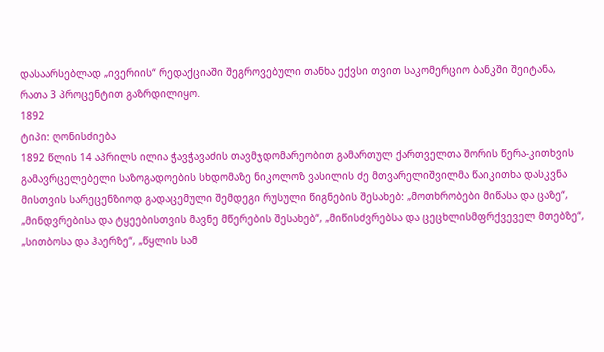დასაარსებლად „ივერიის“ რედაქციაში შეგროვებული თანხა ექვსი თვით საკომერციო ბანკში შეიტანა, რათა 3 პროცენტით გაზრდილიყო.
1892
ტიპი: ღონისძიება
1892 წლის 14 აპრილს ილია ჭავჭავაძის თავმჯდომარეობით გამართულ ქართველთა შორის წერა-კითხვის გამავრცელებელი საზოგადოების სხდომაზე ნიკოლოზ ვასილის ძე მთვარელიშვილმა წაიკითხა დასკვნა მისთვის სარეცენზიოდ გადაცემული შემდეგი რუსული წიგნების შესახებ: „მოთხრობები მიწასა და ცაზე“, „მინდვრებისა და ტყეებისთვის მავნე მწერების შესახებ“, „მიწისძვრებსა და ცეცხლისმფრქვეველ მთებზე“, „სითბოსა და ჰაერზე“, „წყლის სამ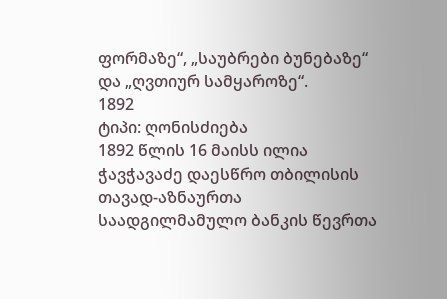ფორმაზე“, „საუბრები ბუნებაზე“ და „ღვთიურ სამყაროზე“.
1892
ტიპი: ღონისძიება
1892 წლის 16 მაისს ილია ჭავჭავაძე დაესწრო თბილისის თავად-აზნაურთა საადგილმამულო ბანკის წევრთა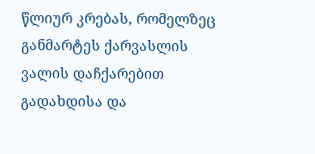წლიურ კრებას, რომელზეც განმარტეს ქარვასლის ვალის დაჩქარებით გადახდისა და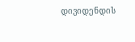დივიდენდის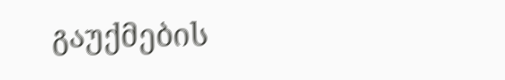გაუქმების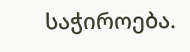საჭიროება.